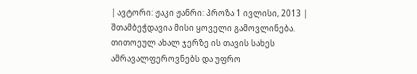| ავტორი: ჟაკი ჟანრი: პროზა 1 ივლისი, 2013 |
შთამბეჭდავია მისი ყოველი გამოვლინება. თითოეულ ახალ ჯერზე ის თავის სახეს ამრავალფეროვნებს და უფრო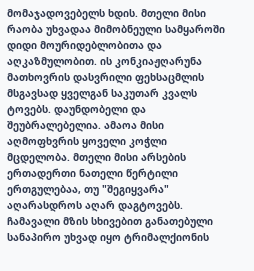მომაჯადოვებელს ხდის. მთელი მისი რაობა უხვადაა მიმობნეული სამყაროში დიდი მოურიდებლობითა და აღკაზმულობით. ის კონკიაჟღარუნა მათხოვრის დასვრილი ფეხსაცმლის მსგავსად ყველგან საკუთარ კვალს ტოვებს. დაუნდობელი და შეუბრალებელია. ამაოა მისი აღმოფხვრის ყოველი კოჭლი მცდელობა. მთელი მისი არსების ერთადერთი ნათელი წერტილი ერთგულებაა, თუ "შეგიყვარა" აღარასდროს აღარ დაგტოვებს. ჩამავალი მზის სხივებით განათებული სანაპირო უხვად იყო ტრიმალქიონის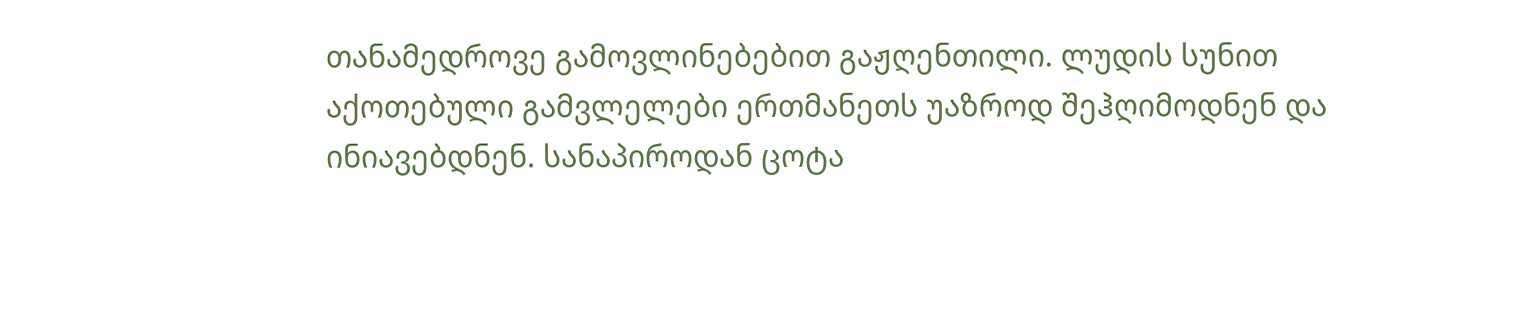თანამედროვე გამოვლინებებით გაჟღენთილი. ლუდის სუნით აქოთებული გამვლელები ერთმანეთს უაზროდ შეჰღიმოდნენ და ინიავებდნენ. სანაპიროდან ცოტა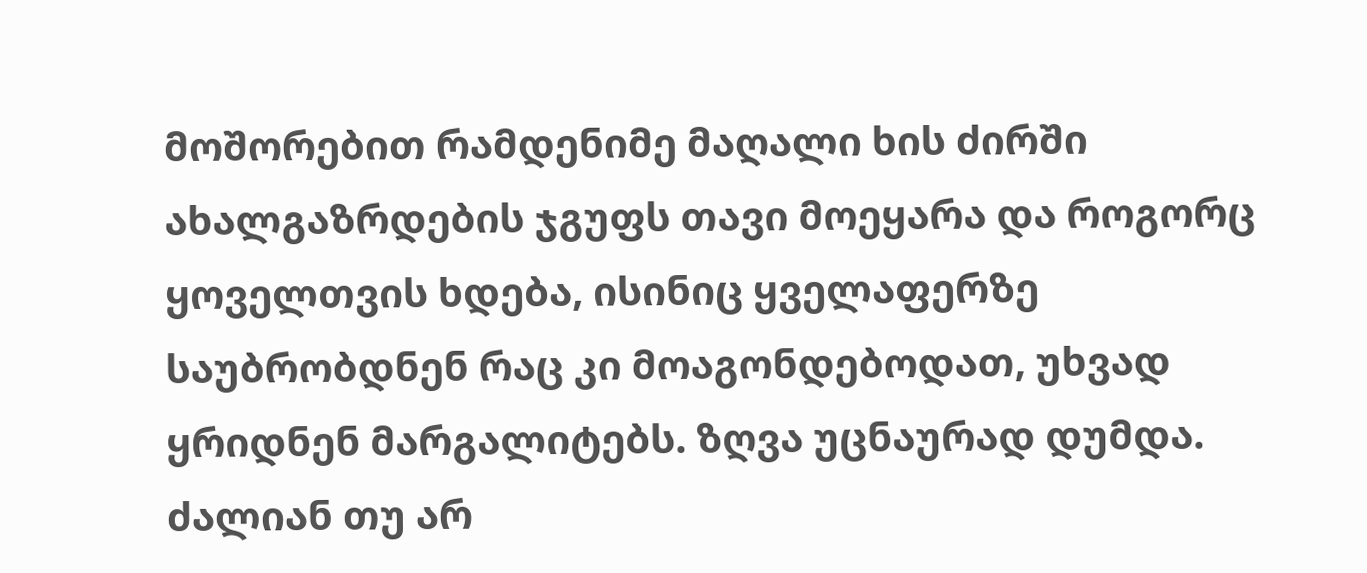მოშორებით რამდენიმე მაღალი ხის ძირში ახალგაზრდების ჯგუფს თავი მოეყარა და როგორც ყოველთვის ხდება, ისინიც ყველაფერზე საუბრობდნენ რაც კი მოაგონდებოდათ, უხვად ყრიდნენ მარგალიტებს. ზღვა უცნაურად დუმდა. ძალიან თუ არ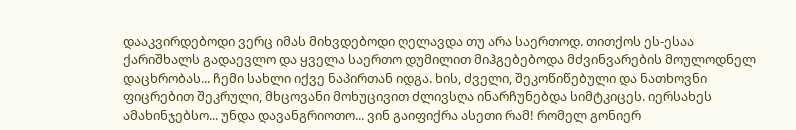დააკვირდებოდი ვერც იმას მიხვდებოდი ღელავდა თუ არა საერთოდ. თითქოს ეს-ესაა ქარიშხალს გადაევლო და ყველა საერთო დუმილით მიჰგებებოდა მძვინვარების მოულოდნელ დაცხრობას... ჩემი სახლი იქვე ნაპირთან იდგა. ხის, ძველი, შეკოწიწებული და ნათხოვნი ფიცრებით შეკრული, მხცოვანი მოხუცივით ძლივსღა ინარჩუნებდა სიმტკიცეს. იერსახეს ამახინჯებსო... უნდა დავანგრიოთო... ვინ გაიფიქრა ასეთი რამ! რომელ გონიერ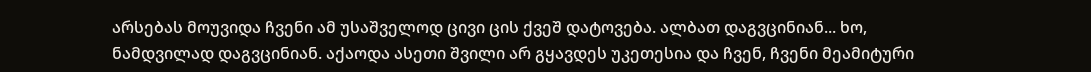არსებას მოუვიდა ჩვენი ამ უსაშველოდ ცივი ცის ქვეშ დატოვება. ალბათ დაგვცინიან... ხო, ნამდვილად დაგვცინიან. აქაოდა ასეთი შვილი არ გყავდეს უკეთესია და ჩვენ, ჩვენი მეამიტური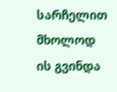სარჩელით მხოლოდ ის გვინდა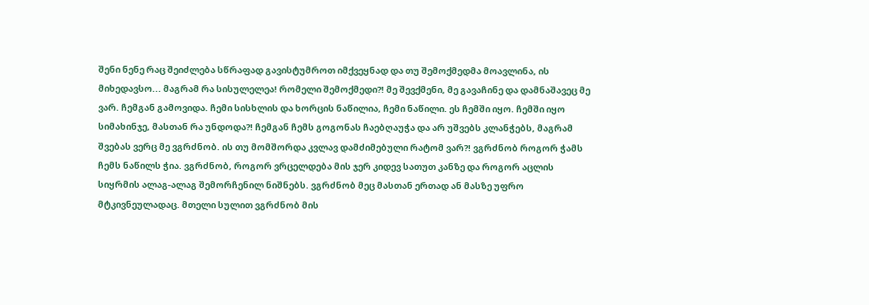შენი ნენე რაც შეიძლება სწრაფად გავისტუმროთ იმქვეყნად და თუ შემოქმედმა მოავლინა, ის მიხედავსო... მაგრამ რა სისულელეა! რომელი შემოქმედი?! მე შევქმენი, მე გავაჩინე და დამნაშავეც მე ვარ. ჩემგან გამოვიდა. ჩემი სისხლის და ხორცის ნაწილია, ჩემი ნაწილი. ეს ჩემში იყო. ჩემში იყო სიმახინჯე, მასთან რა უნდოდა?! ჩემგან ჩემს გოგონას ჩაებღაუჭა და არ უშვებს კლანჭებს, მაგრამ შვებას ვერც მე ვგრძნობ. ის თუ მომშორდა კვლავ დამძიმებული რატომ ვარ?! ვგრძნობ როგორ ჭამს ჩემს ნაწილს ჭია. ვგრძნობ, როგორ ვრცელდება მის ჯერ კიდევ სათუთ კანზე და როგორ აცლის სიყრმის ალაგ-ალაგ შემორჩენილ ნიშნებს. ვგრძნობ მეც მასთან ერთად ან მასზე უფრო მტკივნეულადაც. მთელი სულით ვგრძნობ მის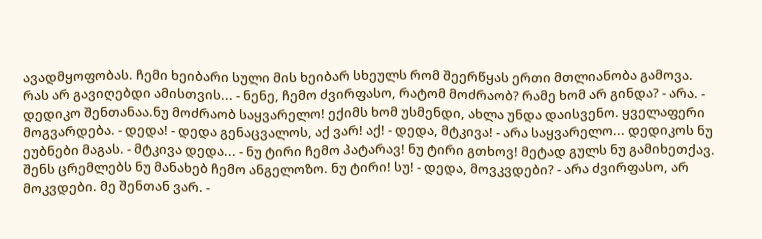ავადმყოფობას. ჩემი ხეიბარი სული მის ხეიბარ სხეულს რომ შეერწყას ერთი მთლიანობა გამოვა. რას არ გავიღებდი ამისთვის... - ნენე, ჩემო ძვირფასო, რატომ მოძრაობ? რამე ხომ არ გინდა? - არა. - დედიკო შენთანაა.ნუ მოძრაობ საყვარელო! ექიმს ხომ უსმენდი, ახლა უნდა დაისვენო. ყველაფერი მოგვარდება. - დედა! - დედა გენაცვალოს, აქ ვარ! აქ! - დედა, მტკივა! - არა საყვარელო... დედიკოს ნუ ეუბნები მაგას. - მტკივა დედა... - ნუ ტირი ჩემო პატარავ! ნუ ტირი გთხოვ! მეტად გულს ნუ გამიხეთქავ. შენს ცრემლებს ნუ მანახებ ჩემო ანგელოზო. ნუ ტირი! სუ! - დედა, მოვკვდები? - არა ძვირფასო, არ მოკვდები. მე შენთან ვარ. -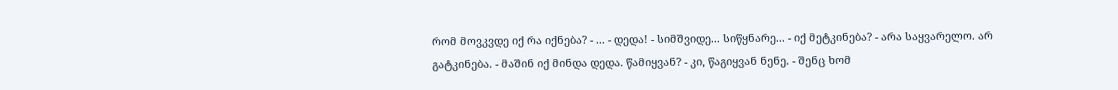რომ მოვკვდე იქ რა იქნება? - ... - დედა! - სიმშვიდე... სიწყნარე... - იქ მეტკინება? - არა საყვარელო. არ გატკინება. - მაშინ იქ მინდა დედა. წამიყვან? - კი, წაგიყვან ნენე. - შენც ხომ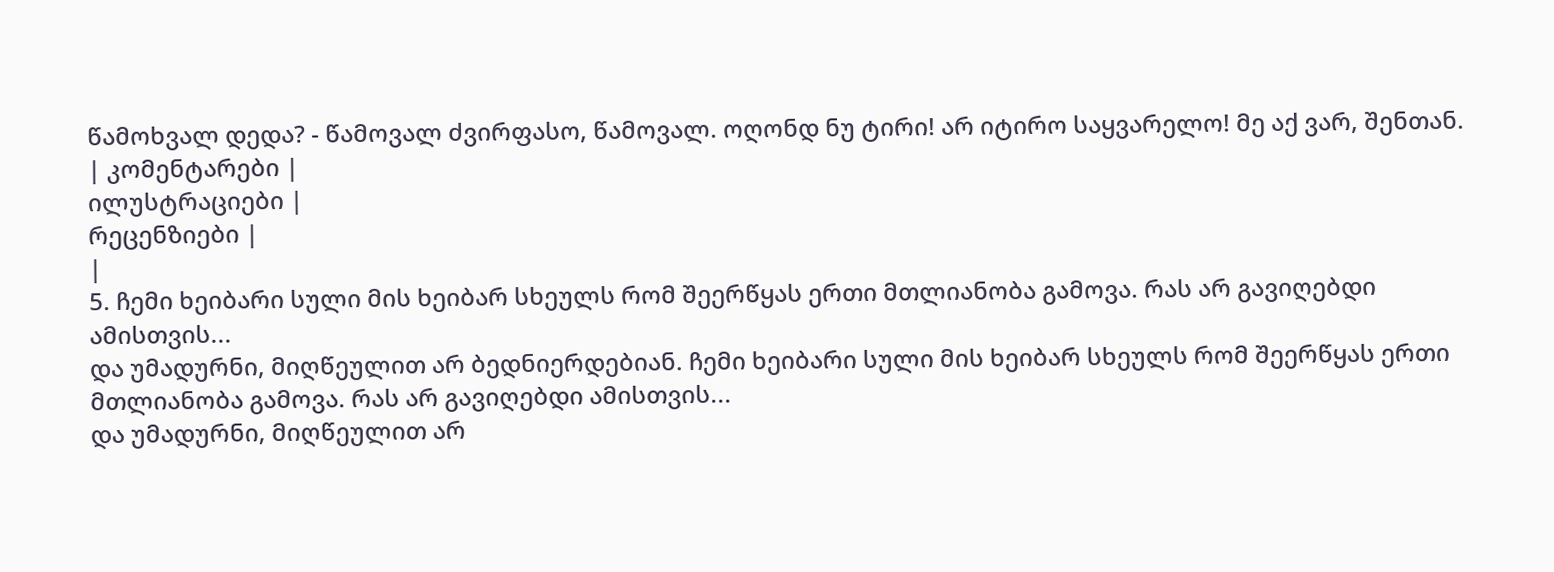წამოხვალ დედა? - წამოვალ ძვირფასო, წამოვალ. ოღონდ ნუ ტირი! არ იტირო საყვარელო! მე აქ ვარ, შენთან.
| კომენტარები |
ილუსტრაციები |
რეცენზიები |
|
5. ჩემი ხეიბარი სული მის ხეიბარ სხეულს რომ შეერწყას ერთი მთლიანობა გამოვა. რას არ გავიღებდი ამისთვის...
და უმადურნი, მიღწეულით არ ბედნიერდებიან. ჩემი ხეიბარი სული მის ხეიბარ სხეულს რომ შეერწყას ერთი მთლიანობა გამოვა. რას არ გავიღებდი ამისთვის...
და უმადურნი, მიღწეულით არ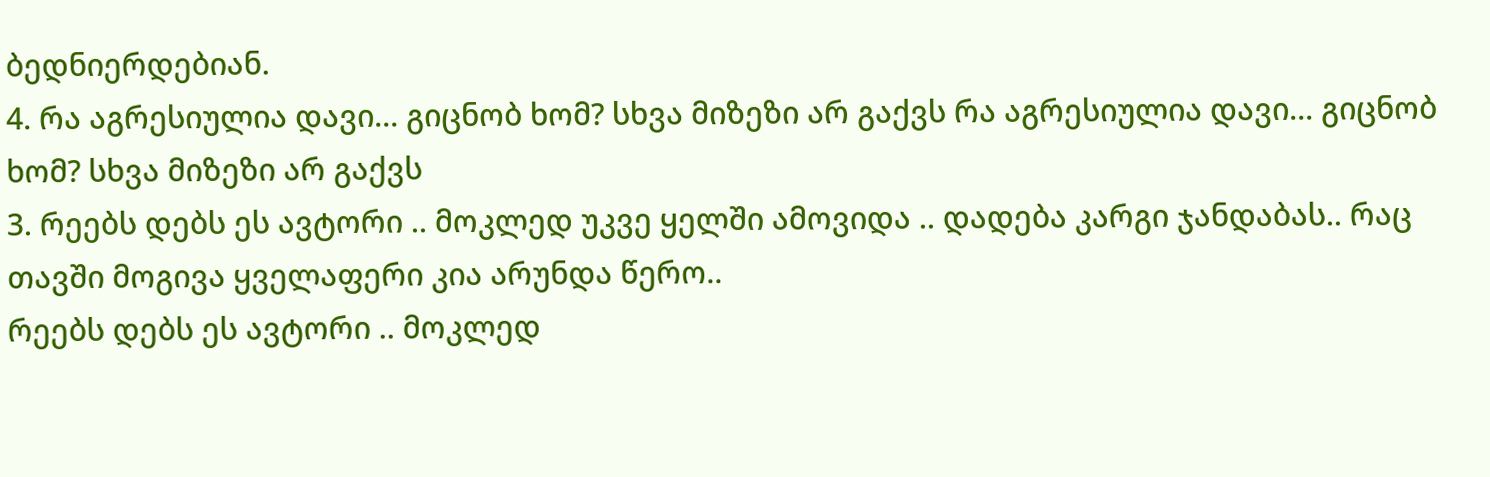ბედნიერდებიან.
4. რა აგრესიულია დავი... გიცნობ ხომ? სხვა მიზეზი არ გაქვს რა აგრესიულია დავი... გიცნობ ხომ? სხვა მიზეზი არ გაქვს
3. რეებს დებს ეს ავტორი .. მოკლედ უკვე ყელში ამოვიდა .. დადება კარგი ჯანდაბას.. რაც თავში მოგივა ყველაფერი კია არუნდა წერო..
რეებს დებს ეს ავტორი .. მოკლედ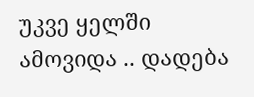უკვე ყელში ამოვიდა .. დადება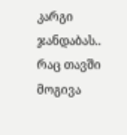კარგი ჯანდაბას.. რაც თავში მოგივა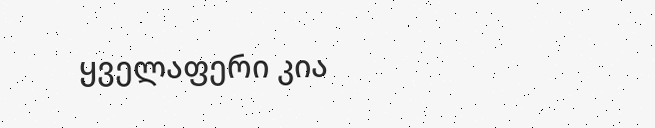ყველაფერი კია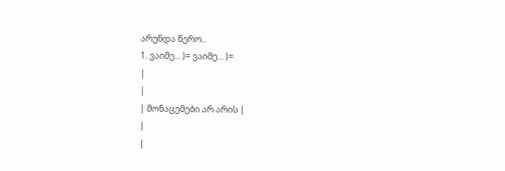არუნდა წერო..
1. ვაიმე... )= ვაიმე... )=
|
|
| მონაცემები არ არის |
|
|